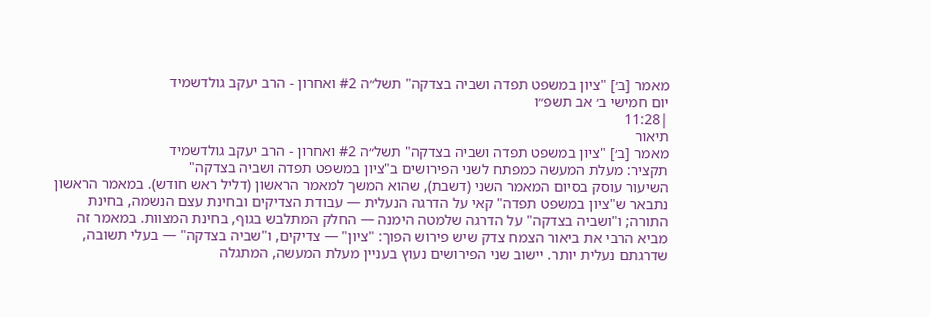מאמר [ב׳] "ציון במשפט תפדה ושביה בצדקה" תשל״ה #2 ואחרון - הרב יעקב גולדשמיד
יום חמישי ב׳ אב תשפ״ו
|11:28
תיאור
מאמר [ב׳] "ציון במשפט תפדה ושביה בצדקה" תשל״ה #2 ואחרון - הרב יעקב גולדשמיד
תקציר: מעלת המעשה כמפתח לשני הפירושים ב"ציון במשפט תפדה ושביה בצדקה"
השיעור עוסק בסיום המאמר השני (דשבת), שהוא המשך למאמר הראשון (דליל ראש חודש). במאמר הראשון נתבאר ש"ציון במשפט תפדה" קאי על הדרגה הנעלית — עבודת הצדיקים ובחינת עצם הנשמה, בחינת התורה; ו"ושביה בצדקה" על הדרגה שלמטה הימנה — החלק המתלבש בגוף, בחינת המצוות. במאמר זה מביא הרבי את ביאור הצמח צדק שיש פירוש הפוך: "ציון" — צדיקים, ו"שביה בצדקה" — בעלי תשובה, שדרגתם נעלית יותר. יישוב שני הפירושים נעוץ בעניין מעלת המעשה, המתגלה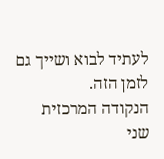לעתיד לבוא ושייך גם לזמן הזה.
הנקודה המרכזית
שני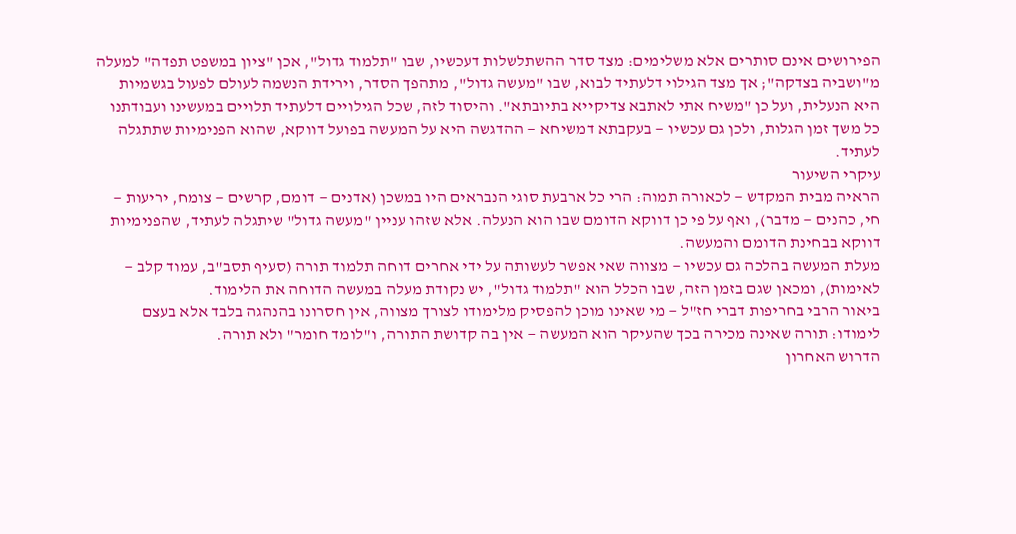הפירושים אינם סותרים אלא משלימים: מצד סדר ההשתלשלות דעכשיו, שבו "תלמוד גדול", אכן "ציון במשפט תפדה" למעלה מ"ושביה בצדקה"; אך מצד הגילוי דלעתיד לבוא, שבו "מעשה גדול", מתהפך הסדר, וירידת הנשמה לעולם לפעול בגשמיות היא הנעלית, ועל כן "משיח אתי לאתבא צדיקייא בתיובתא". והיסוד לזה, שכל הגילויים דלעתיד תלויים במעשינו ועבודתנו כל משך זמן הגלות, ולכן גם עכשיו — בעקבתא דמשיחא — ההדגשה היא על המעשה בפועל דווקא, שהוא הפנימיות שתתגלה לעתיד.
עיקרי השיעור
הראיה מבית המקדש — לכאורה תמוה: הרי כל ארבעת סוגי הנבראים היו במשכן (אדנים — דומם, קרשים — צומח, יריעות — חי, כהנים — מדבר), ואף על פי כן דווקא הדומם שבו הוא הנעלה. אלא שזהו עניין "מעשה גדול" שיתגלה לעתיד, שהפנימיות דווקא בבחינת הדומם והמעשה.
מעלת המעשה בהלכה גם עכשיו — מצווה שאי אפשר לעשותה על ידי אחרים דוחה תלמוד תורה (סעיף תסב"ב, עמוד קלב — לאימות), ומכאן שגם בזמן הזה, שבו הכלל הוא "תלמוד גדול", יש נקודת מעלה במעשה הדוחה את הלימוד.
ביאור הרבי בחריפות דברי חז"ל — מי שאינו מוכן להפסיק מלימודו לצורך מצווה, אין חסרונו בהנהגה בלבד אלא בעצם לימודו: תורה שאינה מכירה בכך שהעיקר הוא המעשה — אין בה קדושת התורה, ו"לומד חומר" ולא תורה.
הדרוש האחרון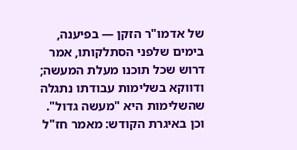של אדמו"ר הזקן — בפיענה, בימים שלפני הסתלקותו, אמר דרוש שכל תוכנו מעלת המעשה; ודווקא בשלימות עבודתו נתגלה שהשלימות היא "מעשה גדול". וכן באיגרת הקודש: מאמר חז"ל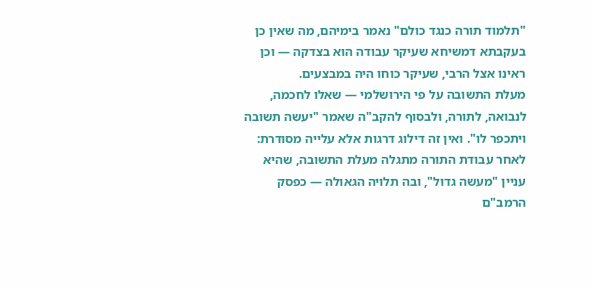"תלמוד תורה כנגד כולם" נאמר בימיהם, מה שאין כן בעקבתא דמשיחא שעיקר עבודה הוא בצדקה — וכן ראינו אצל הרבי, שעיקר כוחו היה במבצעים.
מעלת התשובה על פי הירושלמי — שאלו לחכמה, לנבואה, לתורה, ולבסוף להקב"ה שאמר "יעשה תשובה ויתכפר לו". ואין זה דילוג דרגות אלא עלייה מסודרת: לאחר עבודת התורה מתגלה מעלת התשובה, שהיא עניין "מעשה גדול", ובה תלויה הגאולה — כפסק הרמב"ם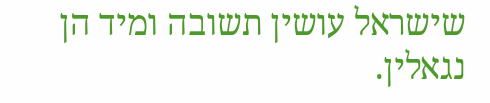שישראל עושין תשובה ומיד הן נגאלין.